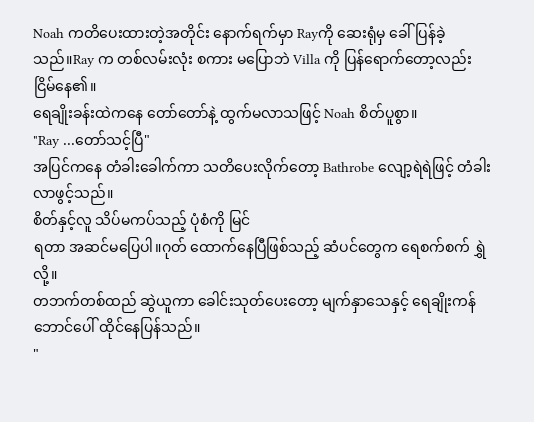Noah ကတိပေးထားတဲ့အတိုင်း နောက်ရက်မှာ Rayကို ဆေးရုံမှ ခေါ်ပြန်ခဲ့သည်။Ray က တစ်လမ်းလုံး စကား မပြောဘဲ Villa ကို ပြန်ရောက်တော့လည်း ငြိမ်နေ၏။
ရေချိုးခန်းထဲကနေ တော်တော်နဲ့ ထွက်မလာသဖြင့် Noah စိတ်ပူစွာ။
"Ray ...တော်သင့်ပြီ"
အပြင်ကနေ တံခါးခေါက်ကာ သတိပေးလိုက်တော့ Bathrobe လျော့ရဲရဲဖြင့် တံခါးလာဖွင့်သည်။
စိတ်နှင့်လူ သိပ်မကပ်သည့် ပုံစံကို မြင်
ရတာ အဆင်မပြေပါ။ဂုတ် ထောက်နေပြီဖြစ်သည့် ဆံပင်တွေက ရေစက်စက် ရွှဲလို့။
တဘက်တစ်ထည် ဆွဲယူကာ ခေါင်းသုတ်ပေးတော့ မျက်နှာသေနှင့် ရေချိုးကန်ဘောင်ပေါ် ထိုင်နေပြန်သည်။
"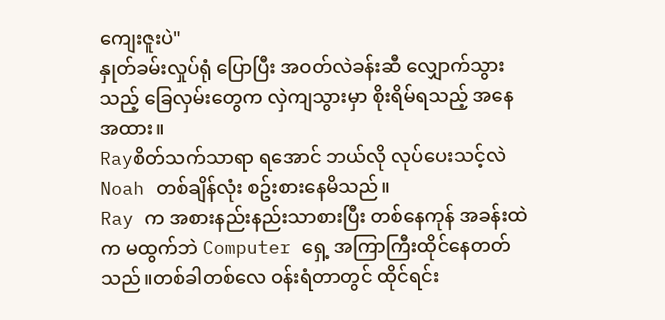ကျေးဇူးပဲ"
နှုတ်ခမ်းလှုပ်ရုံ ပြောပြီး အဝတ်လဲခန်းဆီ လျှောက်သွားသည့် ခြေလှမ်းတွေက လှဲကျသွားမှာ စိုးရိမ်ရသည့် အနေအထား။
Rayစိတ်သက်သာရာ ရအောင် ဘယ်လို လုပ်ပေးသင့်လဲ Noah တစ်ချိန်လုံး စဥ်းစားနေမိသည်။
Ray က အစားနည်းနည်းသာစားပြီး တစ်နေကုန် အခန်းထဲက မထွက်ဘဲ Computer ရှေ့ အကြာကြီးထိုင်နေတတ်သည်။တစ်ခါတစ်လေ ဝန်းရံတာတွင် ထိုင်ရင်း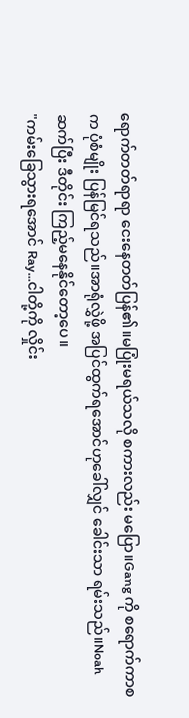ရောက်တတ်ရာရာ ငေးနေတတ်ပြန်၏။မပြုံးမရယ်သလို စကားလည်း မပြော။Gang ကို စရောက်ကာစက ပုံစံမျိုး ပြန်မြင်ရသည်။အာရုံလွှဲဖို့ အပြင်ထွက်ရအောင်ဟုခေါ်လျှင် ခေါင်းသာ ရမ်းသည်။Noah ဆက်ပြီး ဒီတိုင်း ကြည့်မနေနိုင်တော့ပေ။
"ကမ်းခြေသွားရအောင် Ray...ငါတို့ကို လှိုင်း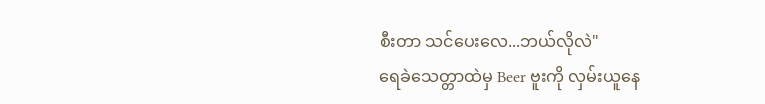စီးတာ သင်ပေးလေ...ဘယ်လိုလဲ"
ရေခဲသေတ္တာထဲမှ Beer ဗူးကို လှမ်းယူနေ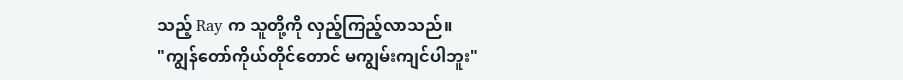သည့် Ray က သူတို့ကို လှည့်ကြည့်လာသည်။
"ကျွန်တော်ကိုယ်တိုင်တောင် မကျွမ်းကျင်ပါဘူး"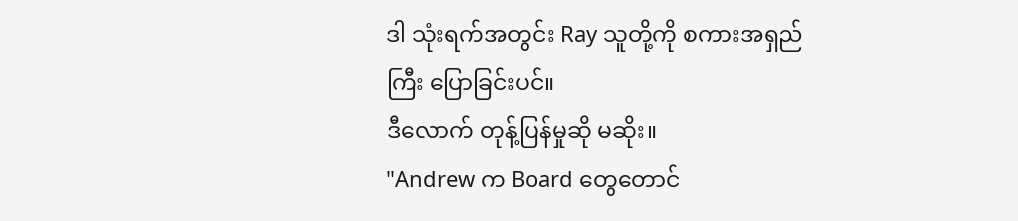ဒါ သုံးရက်အတွင်း Ray သူတို့ကို စကားအရှည်ကြီး ပြောခြင်းပင်။
ဒီလောက် တုန့်ပြန်မှုဆို မဆိုး။
"Andrew က Board တွေတောင်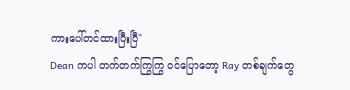ကားပေါ်တင်ထားပြီးပြီ"
Dean ကပါ တက်တက်ကြွကြွ ဝင်ပြောတော့ Ray တစ်ချက်တွေ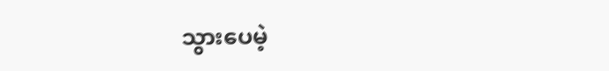သွားပေမဲ့